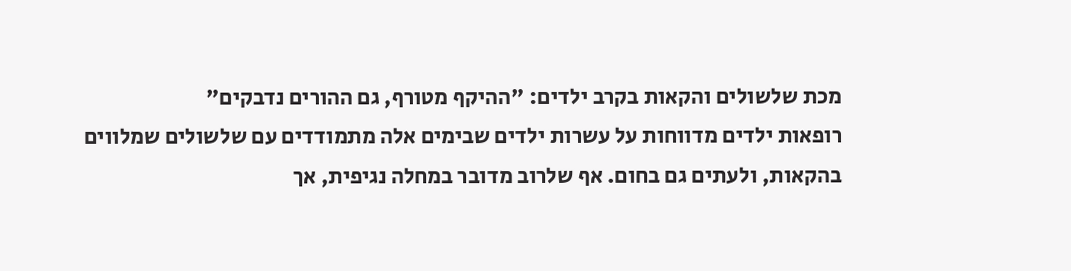מכת שלשולים והקאות בקרב ילדים: "ההיקף מטורף, גם ההורים נדבקים"
רופאות ילדים מדווחות על עשרות ילדים שבימים אלה מתמודדים עם שלשולים שמלווים בהקאות, ולעתים גם בחום. אף שלרוב מדובר במחלה נגיפית, אך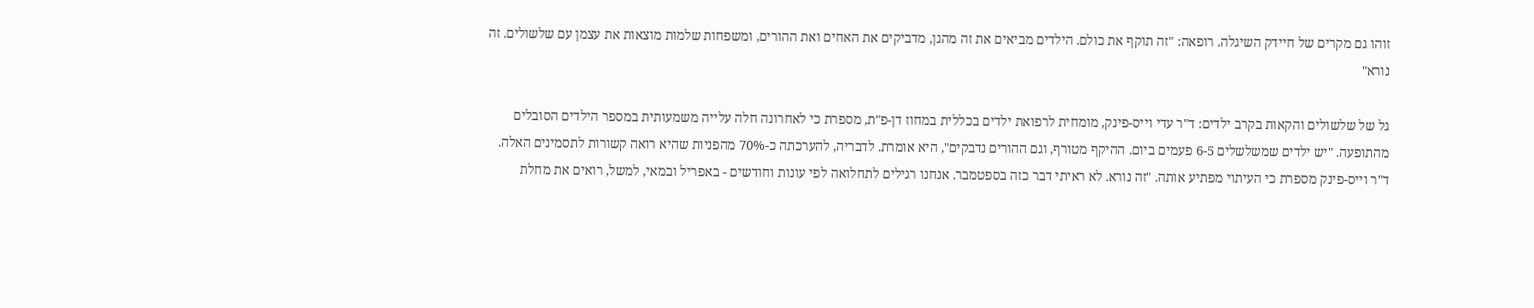זוהו גם מקרים של חיידק השיגלה. רופאה: "זה תוקף את כולם. הילדים מביאים את זה מהגן, מדביקים את האחים ואת ההורים, ומשפחות שלמות מוצאות את עצמן עם שלשולים. זה נורא"

גל של שלשולים והקאות בקרב ילדים: ד"ר עדי וייס-פינק, מומחית לרפואת ילדים בכללית במחוז דן-פ"ת, מספרת כי לאחרונה חלה עלייה משמעותית במספר הילדים הסובלים מהתופעה. "יש ילדים שמשלשלים 6-5 פעמים ביום. ההיקף מטורף, וגם ההורים נדבקים", היא אומרת. לדבריה, להערכתה כ-70% מהפניות שהיא רואה קשורות לתסמינים האלה.
ד"ר וייס-פינק מספרת כי העיתוי מפתיע אותה. "זה נורא. לא ראיתי דבר כזה בספטמבר. אנחנו רגילים לתחלואה לפי עונות וחודשים - באפריל ובמאי, למשל, רואים את מחלת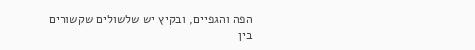הפה והגפיים, ובקיץ יש שלשולים שקשורים בין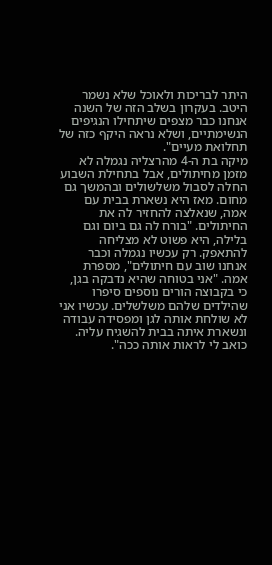היתר לבריכות ולאוכל שלא נשמר היטב. בעקרון בשלב הזה של השנה אנחנו כבר מצפים שיתחילו הנגיפים הנשימתיים, ושלא נראה היקף כזה של תחלואת מעיים".
מיקה בת ה-4 מהרצליה נגמלה לא מזמן מחיתולים, אבל בתחילת השבוע החלה לסבול משלשולים ובהמשך גם מחום. מאז היא נשארת בבית עם אמה, שנאלצה להחזיר לה את החיתולים. "בורח לה גם ביום וגם בלילה, היא פשוט לא מצליחה להתאפק. רק עכשיו נגמלה וכבר אנחנו שוב עם חיתולים", מספרת אמה. "אני בטוחה שהיא נדבקה בגן, כי בקבוצה הורים נוספים סיפרו שהילדים שלהם משלשלים. עכשיו אני לא שולחת אותה לגן ומפסידה עבודה ונשארת איתה בבית להשגיח עליה. כואב לי לראות אותה ככה".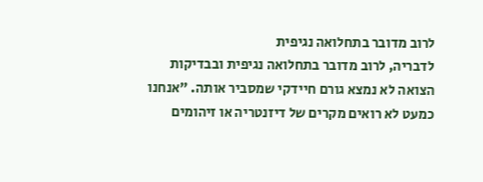לרוב מדובר בתחלואה נגיפית
לדבריה, לרוב מדובר בתחלואה נגיפית ובבדיקות הצואה לא נמצא גורם חיידקי שמסביר אותה. "אנחנו כמעט לא רואים מקרים של דיזנטריה או זיהומים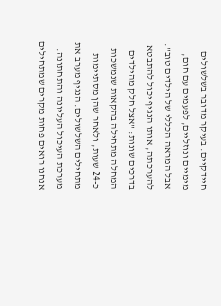חיידקיים. בעיקר מדובר בשלשולים מימיים ונוזליים, לפעמים עם חום, אבל המראה הכללי של הילדים טוב". להערכתה, אותו הנגיף יכול להתבטא בדרכים שונות: "אצל חלק מהילדים המחלה מתחילה בהקאות שנמשכות כ-24 שעות, ולאחר שהן מסתיימות מתחילים השלשולים. הנגיף מערב את מערכת העיכול העליונה והתחתונה. אנחנו רואים פחות מקרים שמתחילים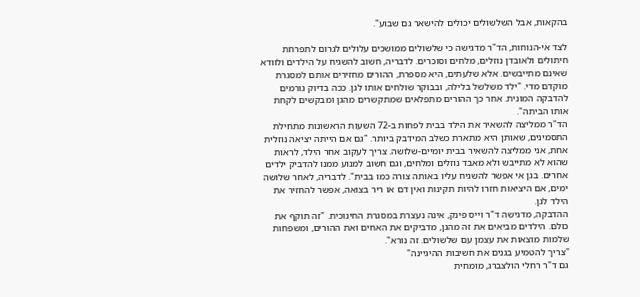בהקאות, אבל השלשולים יכולים להישאר גם שבוע".

לצד אי-הנוחות, הד"ר מדגישה כי שלשולים ממושכים עלולים לגרום לתפרחת חיתולים ולאובדן נוזלים, מלחים וסוכרים. לדבריה, חשוב להשגיח על הילדים ולוודא שאינם מתייבשים. אלא שלעתים, היא מספרת, ההורים מחזירים אותם למסגרת מוקדם מדי. "ילד משלשל בלילה, ובבוקר שולחים אותו לגן. ככה בדיוק גורמים להדבקה המונית. אחר כך ההורים מתפלאים שמתקשרים מהגן ומבקשים לקחת אותו הביתה".
הד"ר ממליצה להשאיר את הילד בבית לפחות ב-72 השעות הראשונות מתחילת התסמינים, שאותן היא מתארת כשלב המידבק ביותר. "גם אם הייתה יציאה נוזלית אחת, אני ממליצה להשאיר בבית יומיים-שלושה. צריך לעקוב אחר הילד, לראות שהוא לא מתייבש ולא מאבד נוזלים ומלחים, וגם חשוב למנוע ממנו להדביק ילדים אחרים. בגן אי אפשר להשגיח עליו באותה צורה כמו בבית". לדבריה, לאחר שלושה ימים, אם היציאות חזרו להיות תקינות ואין דם או ריר בצואה, אפשר להחזיר את הילד לגן.
ההדבקה, מדגישה ד"ר וייס פינק, אינה נעצרת במסגרת החינוכית. "זה תוקף את כולם. הילדים מביאים את זה מהגן, מדביקים את האחים ואת ההורים, ומשפחות שלמות מוצאות את עצמן עם שלשולים. זה נורא".
"צריך להטמיע בגנים את חשיבות ההיגיינה"
גם ד"ר רחלי הולצברג, מומחית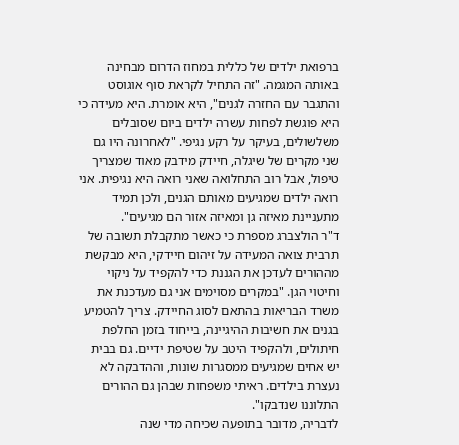ברפואת ילדים של כללית במחוז הדרום מבחינה באותה המגמה. "זה התחיל לקראת סוף אוגוסט והתגבר עם החזרה לגנים", היא אומרת. היא מעידה כי היא פוגשת לפחות עשרה ילדים ביום שסובלים משלשולים, בעיקר על רקע נגיפי. "לאחרונה היו גם שני מקרים של שיגלה, חיידק מידבק מאוד שמצריך טיפול, אבל רוב התחלואה שאני רואה היא נגיפית. אני רואה ילדים שמגיעים מאותם הגנים, ולכן תמיד מתעניינת מאיזה גן ומאיזה אזור הם מגיעים".
ד"ר הולצברג מספרת כי כאשר מתקבלת תשובה של תרבית צואה המעידה על זיהום חיידקי, היא מבקשת מההורים לעדכן את הגננת כדי להקפיד על ניקוי וחיטוי הגן. "במקרים מסוימים אני גם מעדכנת את משרד הבריאות בהתאם לסוג החיידק. צריך להטמיע בגנים את חשיבות ההיגיינה, בייחוד בזמן החלפת חיתולים, ולהקפיד היטב על שטיפת ידיים. גם בבית יש אחים שמגיעים ממסגרות שונות, וההדבקה לא נעצרת בילדים. ראיתי משפחות שבהן גם ההורים התלוננו שנדבקו".
לדבריה, מדובר בתופעה שכיחה מדי שנה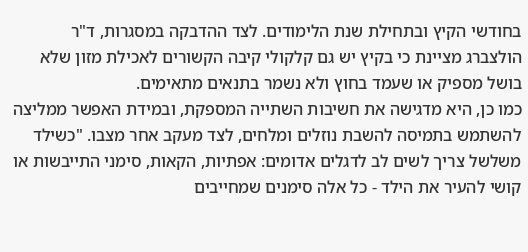בחודשי הקיץ ובתחילת שנת הלימודים. לצד ההדבקה במסגרות, ד"ר הולצברג מציינת כי בקיץ יש גם קלקולי קיבה הקשורים לאכילת מזון שלא בושל מספיק או שעמד בחוץ ולא נשמר בתנאים מתאימים.
כמו כן, היא מדגישה את חשיבות השתייה המספקת, ובמידת האפשר ממליצה להשתמש בתמיסה להשבת נוזלים ומלחים, לצד מעקב אחר מצבו. "כשילד משלשל צריך לשים לב לדגלים אדומים: אפתיות, הקאות, סימני התייבשות או קושי להעיר את הילד - כל אלה סימנים שמחייבים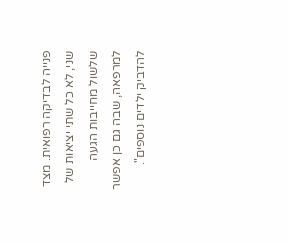פנייה לבדיקה רפואית. מצד שני, לא כל שתי יציאות של שלשול מחייבות הגעה למרפאה, שבה גם כן אפשר להדביק ילדים נוספים".